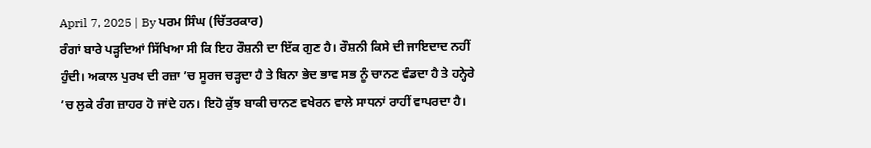April 7, 2025 | By ਪਰਮ ਸਿੰਘ (ਚਿੱਤਰਕਾਰ)
ਰੰਗਾਂ ਬਾਰੇ ਪੜ੍ਹਦਿਆਂ ਸਿੱਖਿਆ ਸੀ ਕਿ ਇਹ ਰੌਸ਼ਨੀ ਦਾ ਇੱਕ ਗੁਣ ਹੈ। ਰੌਸ਼ਨੀ ਕਿਸੇ ਦੀ ਜਾਇਦਾਦ ਨਹੀਂ ਹੁੰਦੀ। ਅਕਾਲ ਪੁਰਖ ਦੀ ਰਜ਼ਾ ’ਚ ਸੂਰਜ ਚੜ੍ਹਦਾ ਹੈ ਤੇ ਬਿਨਾ ਭੇਦ ਭਾਵ ਸਭ ਨੂੰ ਚਾਨਣ ਵੰਡਦਾ ਹੈ ਤੇ ਹਨ੍ਹੇਰੇ ’ਚ ਲੁਕੇ ਰੰਗ ਜ਼ਾਹਰ ਹੋ ਜਾਂਦੇ ਹਨ। ਇਹੋ ਕੁੱਝ ਬਾਕੀ ਚਾਨਣ ਵਖੇਰਨ ਵਾਲੇ ਸਾਧਨਾਂ ਰਾਹੀਂ ਵਾਪਰਦਾ ਹੈ।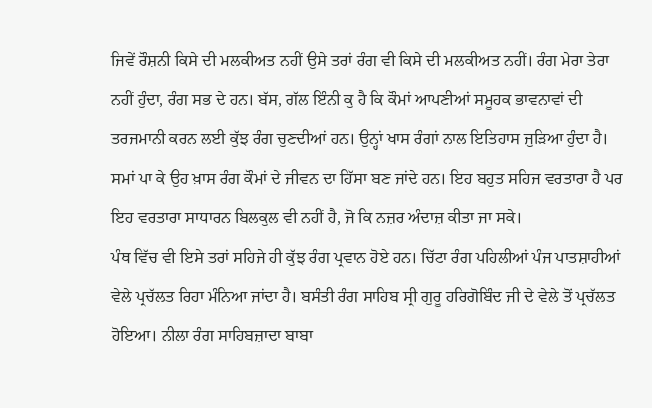ਜਿਵੇਂ ਰੌਸ਼ਨੀ ਕਿਸੇ ਦੀ ਮਲਕੀਅਤ ਨਹੀਂ ਉਸੇ ਤਰਾਂ ਰੰਗ ਵੀ ਕਿਸੇ ਦੀ ਮਲਕੀਅਤ ਨਹੀਂ। ਰੰਗ ਮੇਰਾ ਤੇਰਾ ਨਹੀਂ ਹੁੰਦਾ, ਰੰਗ ਸਭ ਦੇ ਹਨ। ਬੱਸ, ਗੱਲ ਇੰਨੀ ਕੁ ਹੈ ਕਿ ਕੌਮਾਂ ਆਪਣੀਆਂ ਸਮੂਹਕ ਭਾਵਨਾਵਾਂ ਦੀ ਤਰਜਮਾਨੀ ਕਰਨ ਲਈ ਕੁੱਝ ਰੰਗ ਚੁਣਦੀਆਂ ਹਨ। ਉਨ੍ਹਾਂ ਖਾਸ ਰੰਗਾਂ ਨਾਲ ਇਤਿਹਾਸ ਜੁੜਿਆ ਹੁੰਦਾ ਹੈ। ਸਮਾਂ ਪਾ ਕੇ ਉਹ ਖ਼ਾਸ ਰੰਗ ਕੌਮਾਂ ਦੇ ਜੀਵਨ ਦਾ ਹਿੱਸਾ ਬਣ ਜਾਂਦੇ ਹਨ। ਇਹ ਬਹੁਤ ਸਹਿਜ ਵਰਤਾਰਾ ਹੈ ਪਰ ਇਹ ਵਰਤਾਰਾ ਸਾਧਾਰਨ ਬਿਲਕੁਲ ਵੀ ਨਹੀਂ ਹੈ, ਜੋ ਕਿ ਨਜ਼ਰ ਅੰਦਾਜ਼ ਕੀਤਾ ਜਾ ਸਕੇ।
ਪੰਥ ਵਿੱਚ ਵੀ ਇਸੇ ਤਰਾਂ ਸਹਿਜੇ ਹੀ ਕੁੱਝ ਰੰਗ ਪ੍ਰਵਾਨ ਹੋਏ ਹਨ। ਚਿੱਟਾ ਰੰਗ ਪਹਿਲੀਆਂ ਪੰਜ ਪਾਤਸ਼ਾਹੀਆਂ ਵੇਲੇ ਪ੍ਰਚੱਲਤ ਰਿਹਾ ਮੰਨਿਆ ਜਾਂਦਾ ਹੈ। ਬਸੰਤੀ ਰੰਗ ਸਾਹਿਬ ਸ੍ਰੀ ਗੁਰੂ ਹਰਿਗੋਬਿੰਦ ਜੀ ਦੇ ਵੇਲੇ ਤੋਂ ਪ੍ਰਚੱਲਤ ਹੋਇਆ। ਨੀਲਾ ਰੰਗ ਸਾਹਿਬਜ਼ਾਦਾ ਬਾਬਾ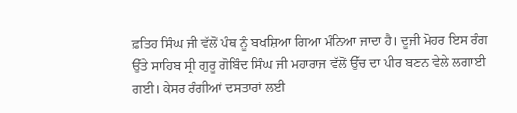ਫ਼ਤਿਹ ਸਿੰਘ ਜੀ ਵੱਲੋਂ ਪੰਥ ਨੂੰ ਬਖਸ਼ਿਆ ਗਿਆ ਮੰਨਿਆ ਜਾਦਾ ਹੈ। ਦੂਜੀ ਮੋਹਰ ਇਸ ਰੰਗ ਉੱਤੇ ਸਾਹਿਬ ਸ੍ਰੀ ਗੁਰੂ ਗੋਬਿੰਦ ਸਿੰਘ ਜੀ ਮਹਾਰਾਜ ਵੱਲੋਂ ਉੱਚ ਦਾ ਪੀਰ ਬਣਨ ਵੇਲੇ ਲਗਾਈ ਗਈ। ਕੇਸਰ ਰੰਗੀਆਂ ਦਸਤਾਰਾਂ ਲਈ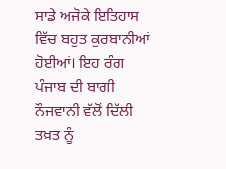ਸਾਡੇ ਅਜੋਕੇ ਇਤਿਹਾਸ ਵਿੱਚ ਬਹੁਤ ਕੁਰਬਾਨੀਆਂ ਹੋਈਆਂ। ਇਹ ਰੰਗ ਪੰਜਾਬ ਦੀ ਬਾਗੀ ਨੌਜਵਾਨੀ ਵੱਲੋਂ ਦਿੱਲੀ ਤਖ਼ਤ ਨੂੰ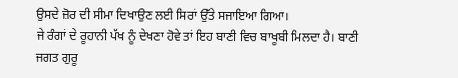ਉਸਦੇ ਜ਼ੋਰ ਦੀ ਸੀਮਾ ਦਿਖਾਉਣ ਲਈ ਸਿਰਾਂ ਉੱਤੇ ਸਜਾਇਆ ਗਿਆ।
ਜੇ ਰੰਗਾਂ ਦੇ ਰੂਹਾਨੀ ਪੱਖ ਨੂੰ ਦੇਖਣਾ ਹੋਵੇ ਤਾਂ ਇਹ ਬਾਣੀ ਵਿਚ ਬਾਖੂਬੀ ਮਿਲਦਾ ਹੈ। ਬਾਣੀ ਜਗਤ ਗੁਰੂ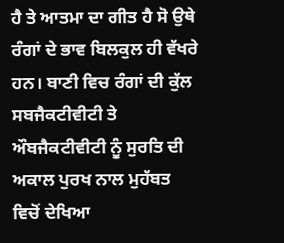ਹੈ ਤੇ ਆਤਮਾ ਦਾ ਗੀਤ ਹੈ ਸੋ ਉਥੇ ਰੰਗਾਂ ਦੇ ਭਾਵ ਬਿਲਕੁਲ ਹੀ ਵੱਖਰੇ ਹਨ। ਬਾਣੀ ਵਿਚ ਰੰਗਾਂ ਦੀ ਕੁੱਲ ਸਬਜੈਕਟੀਵੀਟੀ ਤੇ ਔਬਜੈਕਟੀਵੀਟੀ ਨੂੰ ਸੁਰਤਿ ਦੀ ਅਕਾਲ ਪੁਰਖ ਨਾਲ ਮੁਹੱਬਤ ਵਿਚੋਂ ਦੇਖਿਆ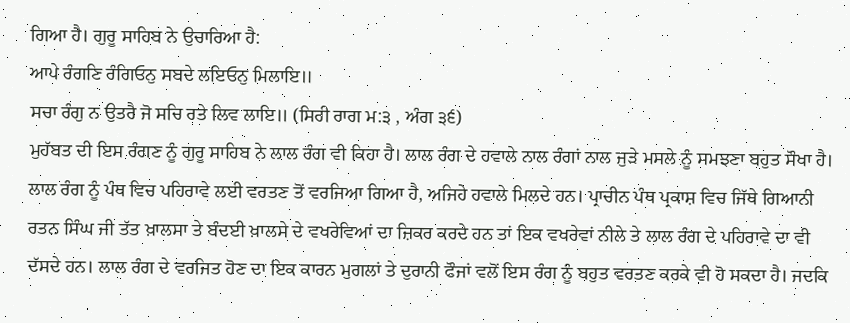ਗਿਆ ਹੈ। ਗੁਰੂ ਸਾਹਿਬ ਨੇ ਉਚਾਰਿਆ ਹੈ:
ਆਪੇ ਰੰਗਣਿ ਰੰਗਿਓਨੁ ਸਬਦੇ ਲਇਓਨੁ ਮਿਲਾਇ॥
ਸਚਾ ਰੰਗੁ ਨ ਉਤਰੈ ਜੋ ਸਚਿ ਰਤੇ ਲਿਵ ਲਾਇ॥ (ਸਿਰੀ ਰਾਗ ਮ:੩ , ਅੰਗ ੩੬)
ਮੁਹੱਬਤ ਦੀ ਇਸ ਰੰਗਣ ਨੂੰ ਗੁਰੂ ਸਾਹਿਬ ਨੇ ਲਾਲ ਰੰਗ ਵੀ ਕਿਹਾ ਹੈ। ਲਾਲ ਰੰਗ ਦੇ ਹਵਾਲੇ ਨਾਲ ਰੰਗਾਂ ਨਾਲ ਜੁੜੇ ਮਸਲੇ ਨੂੰ ਸਮਝਣਾ ਬਹੁਤ ਸੌਖਾ ਹੈ। ਲਾਲ ਰੰਗ ਨੂੰ ਪੰਥ ਵਿਚ ਪਹਿਰਾਵੇ ਲਈ ਵਰਤਣ ਤੋਂ ਵਰਜਿਆ ਗਿਆ ਹੈ, ਅਜਿਹੇ ਹਵਾਲੇ ਮਿਲਦੇ ਹਨ। ਪ੍ਰਾਚੀਨ ਪੰਥ ਪ੍ਰਕਾਸ਼ ਵਿਚ ਜਿੱਥੇ ਗਿਆਨੀ ਰਤਨ ਸਿੰਘ ਜੀ ਤੱਤ ਖ਼ਾਲਸਾ ਤੇ ਬੰਦਈ ਖ਼ਾਲਸੇ ਦੇ ਵਖਰੇਵਿਆਂ ਦਾ ਜ਼ਿਕਰ ਕਰਦੇ ਹਨ ਤਾਂ ਇਕ ਵਖਰੇਵਾਂ ਨੀਲੇ ਤੇ ਲਾਲ ਰੰਗ ਦੇ ਪਹਿਰਾਵੇ ਦਾ ਵੀ ਦੱਸਦੇ ਹਨ। ਲਾਲ ਰੰਗ ਦੇ ਵਰਜਿਤ ਹੋਣ ਦਾ ਇਕ ਕਾਰਨ ਮੁਗਲਾਂ ਤੇ ਦੁਰਾਨੀ ਫੌਜਾਂ ਵਲੋਂ ਇਸ ਰੰਗ ਨੂੰ ਬਹੁਤ ਵਰਤਣ ਕਰਕੇ ਵੀ ਹੋ ਸਕਦਾ ਹੈ। ਜਦਕਿ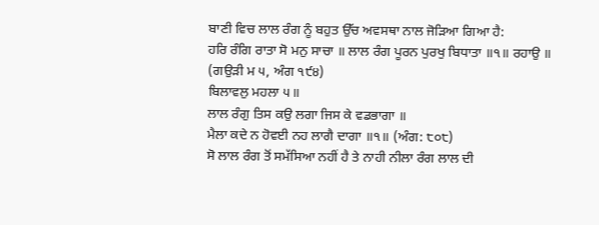ਬਾਣੀ ਵਿਚ ਲਾਲ ਰੰਗ ਨੂੰ ਬਹੁਤ ਉੱਚ ਅਵਸਥਾ ਨਾਲ ਜੋੜਿਆ ਗਿਆ ਹੈ:
ਹਰਿ ਰੰਗਿ ਰਾਤਾ ਸੋ ਮਨੁ ਸਾਚਾ ॥ ਲਾਲ ਰੰਗ ਪੂਰਨ ਪੁਰਖੁ ਬਿਧਾਤਾ ॥੧॥ ਰਹਾਉ ॥ (ਗਉੜੀ ਮ ੫, ਅੰਗ ੧੯੪)
ਬਿਲਾਵਲੁ ਮਹਲਾ ੫॥
ਲਾਲ ਰੰਗੁ ਤਿਸ ਕਉ ਲਗਾ ਜਿਸ ਕੇ ਵਡਭਾਗਾ ॥
ਮੈਲਾ ਕਦੇ ਨ ਹੋਵਈ ਨਹ ਲਾਗੈ ਦਾਗਾ ॥੧॥ (ਅੰਗ: ੮੦੮)
ਸੋ ਲਾਲ ਰੰਗ ਤੋਂ ਸਮੱਸਿਆ ਨਹੀਂ ਹੈ ਤੇ ਨਾਹੀ ਨੀਲਾ ਰੰਗ ਲਾਲ ਦੀ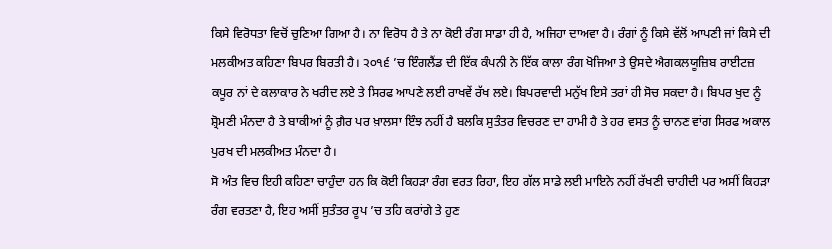ਕਿਸੇ ਵਿਰੋਧਤਾ ਵਿਚੋਂ ਚੁਣਿਆ ਗਿਆ ਹੈ। ਨਾ ਵਿਰੋਧ ਹੈ ਤੇ ਨਾ ਕੋਈ ਰੰਗ ਸਾਡਾ ਹੀ ਹੈ, ਅਜਿਹਾ ਦਾਅਵਾ ਹੈ। ਰੰਗਾਂ ਨੂੰ ਕਿਸੇ ਵੱਲੋਂ ਆਪਣੀ ਜਾਂ ਕਿਸੇ ਦੀ ਮਲਕੀਅਤ ਕਹਿਣਾ ਬਿਪਰ ਬਿਰਤੀ ਹੈ। ੨੦੧੬ ’ਚ ਇੰਗਲੈਂਡ ਦੀ ਇੱਕ ਕੰਪਨੀ ਨੇ ਇੱਕ ਕਾਲਾ ਰੰਗ ਖੋਜਿਆ ਤੇ ਉਸਦੇ ਐਗਕਲਯੂਜ਼ਿਬ ਰਾਈਟਜ਼ ਕਪੂਰ ਨਾਂ ਦੇ ਕਲਾਕਾਰ ਨੇ ਖਰੀਦ ਲਏ ਤੇ ਸਿਰਫ ਆਪਣੇ ਲਈ ਰਾਖਵੇਂ ਰੱਖ ਲਏ। ਬਿਪਰਵਾਦੀ ਮਨੁੱਖ ਇਸੇ ਤਰਾਂ ਹੀ ਸੋਚ ਸਕਦਾ ਹੈ। ਬਿਪਰ ਖੁਦ ਨੂੰ ਸ਼੍ਰੋਮਣੀ ਮੰਨਦਾ ਹੈ ਤੇ ਬਾਕੀਆਂ ਨੂੰ ਗ਼ੈਰ ਪਰ ਖ਼ਾਲਸਾ ਇੰਝ ਨਹੀਂ ਹੈ ਬਲਕਿ ਸੁਤੰਤਰ ਵਿਚਰਣ ਦਾ ਹਾਮੀ ਹੈ ਤੇ ਹਰ ਵਸਤ ਨੂੰ ਚਾਨਣ ਵਾਂਗ ਸਿਰਫ ਅਕਾਲ ਪੁਰਖ ਦੀ ਮਲਕੀਅਤ ਮੰਨਦਾ ਹੈ।
ਸੋ ਅੰਤ ਵਿਚ ਇਹੀ ਕਹਿਣਾ ਚਾਹੁੰਦਾ ਹਨ ਕਿ ਕੋਈ ਕਿਹੜਾ ਰੰਗ ਵਰਤ ਰਿਹਾ, ਇਹ ਗੱਲ ਸਾਡੇ ਲਈ ਮਾਇਨੇ ਨਹੀਂ ਰੱਖਣੀ ਚਾਹੀਦੀ ਪਰ ਅਸੀਂ ਕਿਹੜਾ ਰੰਗ ਵਰਤਣਾ ਹੈ, ਇਹ ਅਸੀਂ ਸੁਤੰਤਰ ਰੂਪ ’ਚ ਤਹਿ ਕਰਾਂਗੇ ਤੇ ਹੁਣ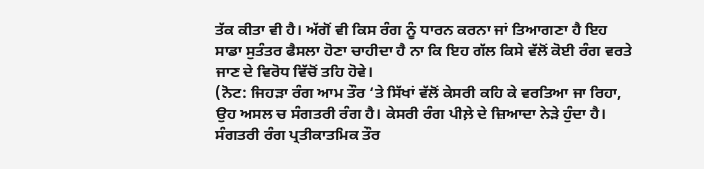ਤੱਕ ਕੀਤਾ ਵੀ ਹੈ। ਅੱਗੋਂ ਵੀ ਕਿਸ ਰੰਗ ਨੂੰ ਧਾਰਨ ਕਰਨਾ ਜਾਂ ਤਿਆਗਣਾ ਹੈ ਇਹ ਸਾਡਾ ਸੁਤੰਤਰ ਫੈਸਲਾ ਹੋਣਾ ਚਾਹੀਦਾ ਹੈ ਨਾ ਕਿ ਇਹ ਗੱਲ ਕਿਸੇ ਵੱਲੋਂ ਕੋਈ ਰੰਗ ਵਰਤੇ ਜਾਣ ਦੇ ਵਿਰੋਧ ਵਿੱਚੋਂ ਤਹਿ ਹੋਵੇ।
(ਨੋਟ: ਜਿਹੜਾ ਰੰਗ ਆਮ ਤੌਰ ‘ਤੇ ਸਿੱਖਾਂ ਵੱਲੋਂ ਕੇਸਰੀ ਕਹਿ ਕੇ ਵਰਤਿਆ ਜਾ ਰਿਹਾ, ਉਹ ਅਸਲ ਚ ਸੰਗਤਰੀ ਰੰਗ ਹੈ। ਕੇਸਰੀ ਰੰਗ ਪੀਲ਼ੇ ਦੇ ਜ਼ਿਆਦਾ ਨੇੜੇ ਹੁੰਦਾ ਹੈ। ਸੰਗਤਰੀ ਰੰਗ ਪ੍ਰਤੀਕਾਤਮਿਕ ਤੌਰ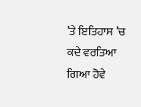’ਤੇ ਇਤਿਹਾਸ ’ਚ ਕਦੇ ਵਰਤਿਆ ਗਿਆ ਹੋਵੇ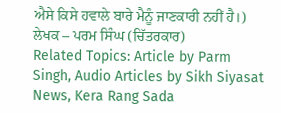ਐਸੇ ਕਿਸੇ ਹਵਾਲੇ ਬਾਰੇ ਮੈਨੂੰ ਜਾਣਕਾਰੀ ਨਹੀਂ ਹੈ।)
ਲੇਖਕ – ਪਰਮ ਸਿੰਘ (ਚਿੱਤਰਕਾਰ)
Related Topics: Article by Parm Singh, Audio Articles by Sikh Siyasat News, Kera Rang Sada